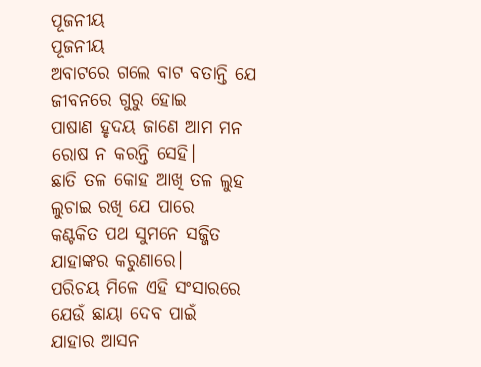ପୂଜନୀୟ
ପୂଜନୀୟ
ଅବାଟରେ ଗଲେ ବାଟ ବତାନ୍ତି ଯେ
ଜୀବନରେ ଗୁରୁ ହୋଇ
ପାଷାଣ ହୃଦୟ ଜାଣେ ଆମ ମନ
ରୋଷ ନ କରନ୍ତି ସେହି।
ଛାତି ତଳ କୋହ ଆଖି ତଳ ଲୁହ
ଲୁଚାଇ ରଖି ଯେ ପାରେ
କଣ୍ଟକିତ ପଥ ସୁମନେ ସଜ୍ଜିତ
ଯାହାଙ୍କର କରୁଣାରେ।
ପରିଚୟ ମିଳେ ଏହି ସଂସାରରେ
ଯେଉଁ ଛାୟା ଦେବ ପାଇଁ
ଯାହାର ଆସନ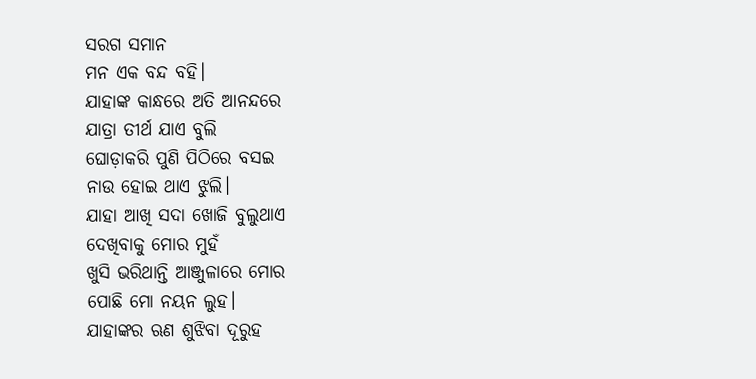ସରଗ ସମାନ
ମନ ଏକ ବନ୍ଦ ବହି।
ଯାହାଙ୍କ କାନ୍ଧରେ ଅତି ଆନନ୍ଦରେ
ଯାତ୍ରା ତୀର୍ଥ ଯାଏ ବୁଲି
ଘୋଡ଼ାକରି ପୁଣି ପିଠିରେ ବସଇ
ନାଉ ହୋଇ ଥାଏ ଝୁଲି।
ଯାହା ଆଖି ସଦା ଖୋଜି ବୁଲୁଥାଏ
ଦେଖିବାକୁ ମୋର ମୁହଁ
ଖୁସି ଭରିଥାନ୍ତି ଆଞ୍ଜୁଳାରେ ମୋର
ପୋଛି ମୋ ନୟନ ଲୁହ।
ଯାହାଙ୍କର ଋଣ ଶୁଝିବା ଦୂରୁହ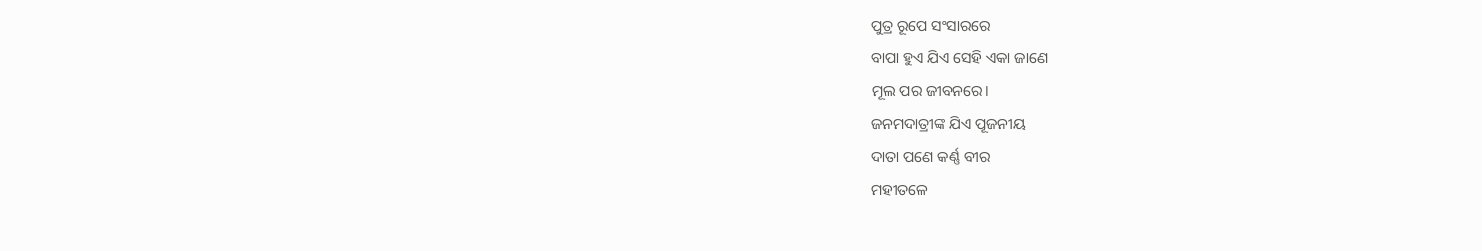ପୁତ୍ର ରୂପେ ସଂସାରରେ
ବାପା ହୁଏ ଯିଏ ସେହି ଏକା ଜାଣେ
ମୂଲ ପର ଜୀବନରେ।
ଜନମଦାତ୍ରୀଙ୍କ ଯିଏ ପୂଜନୀୟ
ଦାତା ପଣେ କର୍ଣ୍ଣ ବୀର
ମହୀତଳେ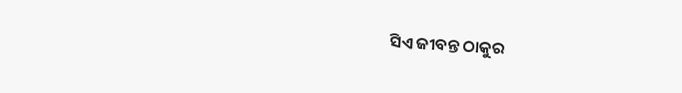ସିଏ ଜୀବନ୍ତ ଠାକୁର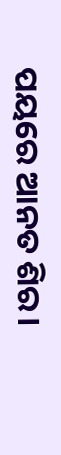ପୟରେ ଆନତ ଶିର।